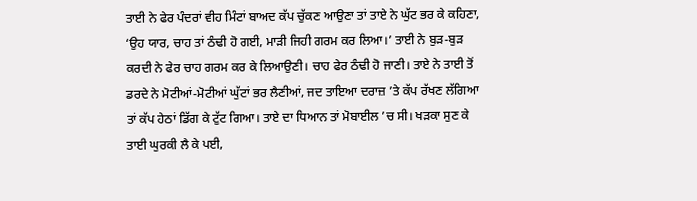ਤਾਈ ਨੇ ਫੇਰ ਪੰਦਰਾਂ ਵੀਹ ਮਿੰਟਾਂ ਬਾਅਦ ਕੱਪ ਚੁੱਕਣ ਆਉਣਾ ਤਾਂ ਤਾਏ ਨੇ ਘੁੱਟ ਭਰ ਕੇ ਕਹਿਣਾ, ‘ਉਹ ਯਾਰ, ਚਾਹ ਤਾਂ ਠੰਢੀ ਹੋ ਗਈ, ਮਾੜੀ ਜਿਹੀ ਗਰਮ ਕਰ ਲਿਆ।’ ਤਾਈ ਨੇ ਬੁੜ-ਬੁੜ ਕਰਦੀ ਨੇ ਫੇਰ ਚਾਹ ਗਰਮ ਕਰ ਕੇ ਲਿਆਉਣੀ। ਚਾਹ ਫੇਰ ਠੰਢੀ ਹੋ ਜਾਣੀ। ਤਾਏ ਨੇ ਤਾਈ ਤੋਂ ਡਰਦੇ ਨੇ ਮੋਟੀਆਂ-ਮੋਟੀਆਂ ਘੁੱਟਾਂ ਭਰ ਲੈਣੀਆਂ, ਜਦ ਤਾਇਆ ਦਰਾਜ਼ ’ਤੇ ਕੱਪ ਰੱਖਣ ਲੱਗਿਆ ਤਾਂ ਕੱਪ ਹੇਠਾਂ ਡਿੱਗ ਕੇ ਟੁੱਟ ਗਿਆ। ਤਾਏ ਦਾ ਧਿਆਨ ਤਾਂ ਮੋਬਾਈਲ ’ਚ ਸੀ। ਖੜਕਾ ਸੁਣ ਕੇ ਤਾਈ ਘੁਰਕੀ ਲੈ ਕੇ ਪਈ,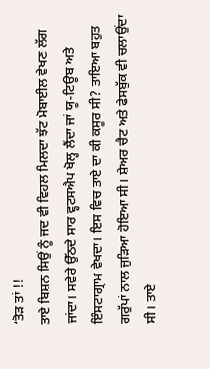‘ਤੋੜ ਤਾਂ !!
ਤਾਏ ਬਿਸ਼ਨ ਸਿਉਂ ਨੂੰ ਜਦ ਵੀ ਵਿਹਲ ਮਿਲਦਾ ਝੱਟ ਮੋਬਾਈਲ ਵੇਖਣ ਲੱਗ ਜਾਂਦਾ। ਸਵੇਰੇ ਉੱਠਦੇ ਸਾਰ ਵ੍ਹਟਸਐਪ ਖੋਲ੍ਹ ਲੈਂਦਾ ਜਾਂ ਯੂ-ਟਿਊਬ ਅਤੇ ਇੰਸਟਾਗ੍ਰਾਮ ਵੇਖਦਾ। ਇਸ ਵਿਚ ਤਾਏ ਦਾ ਕੀ ਕਸੂਰ ਸੀ? ਤਾਇਆ ਬਹੁਤ ਗਰੁੱਪਾਂ ਨਾਲ ਜੁੜਿਆ ਹੋਇਆ ਸੀ। ਸ਼ੇਅਰ ਚੈਟ ਅਤੇ ਫੇਸਬੁੱਕ ਵੀ ਚਲਾਉਂਦਾ ਸੀ। ਤਾਏ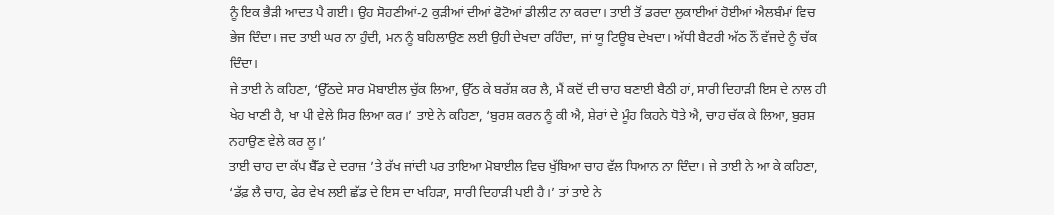ਨੂੰ ਇਕ ਭੈੜੀ ਆਦਤ ਪੈ ਗਈ। ਉਹ ਸੋਹਣੀਆਂ-2 ਕੁੜੀਆਂ ਦੀਆਂ ਫੋਟੋਆਂ ਡੀਲੀਟ ਨਾ ਕਰਦਾ। ਤਾਈ ਤੋਂ ਡਰਦਾ ਲੁਕਾਈਆਂ ਹੋਈਆਂ ਐਲਬੰਮਾਂ ਵਿਚ ਭੇਜ ਦਿੰਦਾ। ਜਦ ਤਾਈ ਘਰ ਨਾ ਹੁੰਦੀ, ਮਨ ਨੂੰ ਬਹਿਲਾਉਣ ਲਈ ਉਹੀ ਦੇਖਦਾ ਰਹਿੰਦਾ, ਜਾਂ ਯੂ ਟਿਊਬ ਦੇਖਦਾ। ਅੱਧੀ ਬੈਟਰੀ ਅੱਠ ਨੌਂ ਵੱਜਦੇ ਨੂੰ ਚੱਕ ਦਿੰਦਾ।
ਜੇ ਤਾਈ ਨੇ ਕਹਿਣਾ, ‘ਉੱਠਦੇ ਸਾਰ ਮੋਬਾਈਲ ਚੁੱਕ ਲਿਆ, ਉੱਠ ਕੇ ਬਰੱਸ਼ ਕਰ ਲੈ, ਮੈਂ ਕਦੋਂ ਦੀ ਚਾਹ ਬਣਾਈ ਬੈਠੀ ਹਾਂ, ਸਾਰੀ ਦਿਹਾੜੀ ਇਸ ਦੇ ਨਾਲ ਹੀ ਖੇਹ ਖਾਣੀ ਹੈ, ਖਾ ਪੀ ਵੇਲੇ ਸਿਰ ਲਿਆ ਕਰ।’ ਤਾਏ ਨੇ ਕਹਿਣਾ, ‘ਬੁਰਸ਼ ਕਰਨ ਨੂੰ ਕੀ ਐ, ਸ਼ੇਰਾਂ ਦੇ ਮੂੰਹ ਕਿਹਨੇ ਧੋਤੇ ਐ, ਚਾਹ ਚੱਕ ਕੇ ਲਿਆ, ਬੁਰਸ਼ ਨਹਾਉਣ ਵੇਲੇ ਕਰ ਲੂ।’
ਤਾਈ ਚਾਹ ਦਾ ਕੱਪ ਬੈੱਡ ਦੇ ਦਰਾਜ਼ ’ਤੇ ਰੱਖ ਜਾਂਦੀ ਪਰ ਤਾਇਆ ਮੋਬਾਈਲ ਵਿਚ ਖੁੱਬਿਆ ਚਾਹ ਵੱਲ ਧਿਆਨ ਨਾ ਦਿੰਦਾ। ਜੇ ਤਾਈ ਨੇ ਆ ਕੇ ਕਹਿਣਾ, ‘ਡੱਫ਼ ਲੈ ਚਾਹ, ਫੇਰ ਵੇਖ ਲਈ ਛੱਡ ਦੇ ਇਸ ਦਾ ਖਹਿੜਾ, ਸਾਰੀ ਦਿਹਾੜੀ ਪਈ ਹੈ।’ ਤਾਂ ਤਾਏ ਨੇ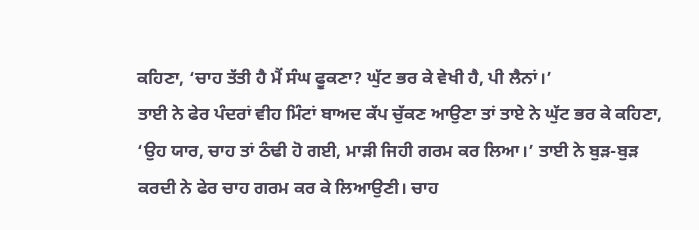ਕਹਿਣਾ, ‘ਚਾਹ ਤੱਤੀ ਹੈ ਮੈਂ ਸੰਘ ਫੂਕਣਾ? ਘੁੱਟ ਭਰ ਕੇ ਵੇਖੀ ਹੈ, ਪੀ ਲੈਨਾਂ।’
ਤਾਈ ਨੇ ਫੇਰ ਪੰਦਰਾਂ ਵੀਹ ਮਿੰਟਾਂ ਬਾਅਦ ਕੱਪ ਚੁੱਕਣ ਆਉਣਾ ਤਾਂ ਤਾਏ ਨੇ ਘੁੱਟ ਭਰ ਕੇ ਕਹਿਣਾ, ‘ਉਹ ਯਾਰ, ਚਾਹ ਤਾਂ ਠੰਢੀ ਹੋ ਗਈ, ਮਾੜੀ ਜਿਹੀ ਗਰਮ ਕਰ ਲਿਆ।’ ਤਾਈ ਨੇ ਬੁੜ-ਬੁੜ ਕਰਦੀ ਨੇ ਫੇਰ ਚਾਹ ਗਰਮ ਕਰ ਕੇ ਲਿਆਉਣੀ। ਚਾਹ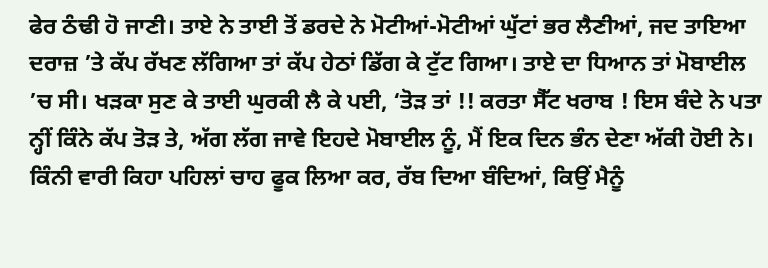ਫੇਰ ਠੰਢੀ ਹੋ ਜਾਣੀ। ਤਾਏ ਨੇ ਤਾਈ ਤੋਂ ਡਰਦੇ ਨੇ ਮੋਟੀਆਂ-ਮੋਟੀਆਂ ਘੁੱਟਾਂ ਭਰ ਲੈਣੀਆਂ, ਜਦ ਤਾਇਆ ਦਰਾਜ਼ ’ਤੇ ਕੱਪ ਰੱਖਣ ਲੱਗਿਆ ਤਾਂ ਕੱਪ ਹੇਠਾਂ ਡਿੱਗ ਕੇ ਟੁੱਟ ਗਿਆ। ਤਾਏ ਦਾ ਧਿਆਨ ਤਾਂ ਮੋਬਾਈਲ ’ਚ ਸੀ। ਖੜਕਾ ਸੁਣ ਕੇ ਤਾਈ ਘੁਰਕੀ ਲੈ ਕੇ ਪਈ, ‘ਤੋੜ ਤਾਂ !! ਕਰਤਾ ਸੈੱਟ ਖਰਾਬ ! ਇਸ ਬੰਦੇ ਨੇ ਪਤਾ ਨ੍ਹੀਂ ਕਿੰਨੇ ਕੱਪ ਤੋੜ ਤੇ, ਅੱਗ ਲੱਗ ਜਾਵੇ ਇਹਦੇ ਮੋਬਾਈਲ ਨੂੰ, ਮੈਂ ਇਕ ਦਿਨ ਭੰਨ ਦੇਣਾ ਅੱਕੀ ਹੋਈ ਨੇ। ਕਿੰਨੀ ਵਾਰੀ ਕਿਹਾ ਪਹਿਲਾਂ ਚਾਹ ਫੂਕ ਲਿਆ ਕਰ, ਰੱਬ ਦਿਆ ਬੰਦਿਆਂ, ਕਿਉਂ ਮੈਨੂੰ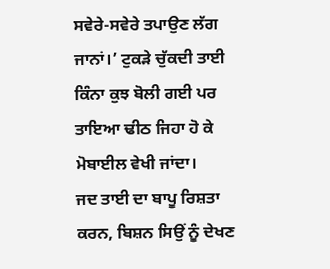ਸਵੇਰੇ-ਸਵੇਰੇ ਤਪਾਉਣ ਲੱਗ ਜਾਨਾਂ।’ ਟੁਕੜੇ ਚੁੱਕਦੀ ਤਾਈ ਕਿੰਨਾ ਕੁਝ ਬੋਲੀ ਗਈ ਪਰ ਤਾਇਆ ਢੀਠ ਜਿਹਾ ਹੋ ਕੇ ਮੋਬਾਈਲ ਵੇਖੀ ਜਾਂਦਾ।
ਜਦ ਤਾਈ ਦਾ ਬਾਪੂ ਰਿਸ਼ਤਾ ਕਰਨ, ਬਿਸ਼ਨ ਸਿਉਂ ਨੂੰ ਦੇਖਣ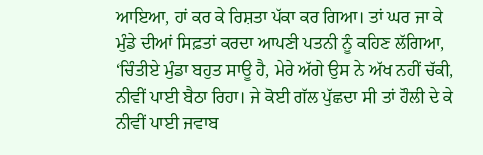ਆਇਆ, ਹਾਂ ਕਰ ਕੇ ਰਿਸ਼ਤਾ ਪੱਕਾ ਕਰ ਗਿਆ। ਤਾਂ ਘਰ ਜਾ ਕੇ ਮੁੰਡੇ ਦੀਆਂ ਸਿਫ਼ਤਾਂ ਕਰਦਾ ਆਪਣੀ ਪਤਨੀ ਨੂੰ ਕਹਿਣ ਲੱਗਿਆ, ‘ਚਿੰਤੀਏ ਮੁੰਡਾ ਬਹੁਤ ਸਾਊ ਹੈ, ਮੇਰੇ ਅੱਗੇ ਉਸ ਨੇ ਅੱਖ ਨਹੀਂ ਚੱਕੀ, ਨੀਵੀਂ ਪਾਈ ਬੈਠਾ ਰਿਹਾ। ਜੇ ਕੋਈ ਗੱਲ ਪੁੱਛਦਾ ਸੀ ਤਾਂ ਹੌਲੀ ਦੇ ਕੇ ਨੀਵੀਂ ਪਾਈ ਜਵਾਬ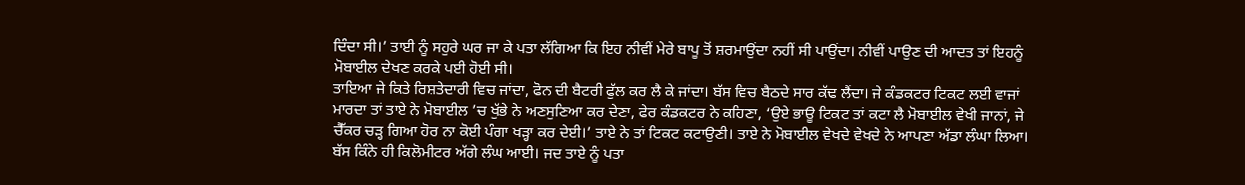ਦਿੰਦਾ ਸੀ।’ ਤਾਈ ਨੂੰ ਸਹੁਰੇ ਘਰ ਜਾ ਕੇ ਪਤਾ ਲੱਗਿਆ ਕਿ ਇਹ ਨੀਵੀਂ ਮੇਰੇ ਬਾਪੂ ਤੋਂ ਸ਼ਰਮਾਉਂਦਾ ਨਹੀਂ ਸੀ ਪਾਉਂਦਾ। ਨੀਵੀਂ ਪਾਉਣ ਦੀ ਆਦਤ ਤਾਂ ਇਹਨੂੰ ਮੋਬਾਈਲ ਦੇਖਣ ਕਰਕੇ ਪਈ ਹੋਈ ਸੀ।
ਤਾਇਆ ਜੇ ਕਿਤੇ ਰਿਸ਼ਤੇਦਾਰੀ ਵਿਚ ਜਾਂਦਾ, ਫੋਨ ਦੀ ਬੈਟਰੀ ਫੁੱਲ ਕਰ ਲੈ ਕੇ ਜਾਂਦਾ। ਬੱਸ ਵਿਚ ਬੈਠਦੇ ਸਾਰ ਕੱਢ ਲੈਂਦਾ। ਜੇ ਕੰਡਕਟਰ ਟਿਕਟ ਲਈ ਵਾਜਾਂ ਮਾਰਦਾ ਤਾਂ ਤਾਏ ਨੇ ਮੋਬਾਈਲ ’ਚ ਖੁੱਭੇ ਨੇ ਅਣਸੁਣਿਆ ਕਰ ਦੇਣਾ, ਫੇਰ ਕੰਡਕਟਰ ਨੇ ਕਹਿਣਾ, ‘ਉਏ ਭਾਊ ਟਿਕਟ ਤਾਂ ਕਟਾ ਲੈ ਮੋਬਾਈਲ ਵੇਖੀ ਜਾਨਾਂ, ਜੇ ਚੈੱਕਰ ਚੜ੍ਹ ਗਿਆ ਹੋਰ ਨਾ ਕੋਈ ਪੰਗਾ ਖੜ੍ਹਾ ਕਰ ਦੇਈ।’ ਤਾਏ ਨੇ ਤਾਂ ਟਿਕਟ ਕਟਾਉਣੀ। ਤਾਏ ਨੇ ਮੋਬਾਈਲ ਵੇਖਦੇ ਵੇਖਦੇ ਨੇ ਆਪਣਾ ਅੱਡਾ ਲੰਘਾ ਲਿਆ। ਬੱਸ ਕਿੰਨੇ ਹੀ ਕਿਲੋਮੀਟਰ ਅੱਗੇ ਲੰਘ ਆਈ। ਜਦ ਤਾਏ ਨੂੰ ਪਤਾ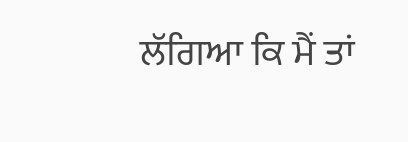ਲੱਗਿਆ ਕਿ ਮੈਂ ਤਾਂ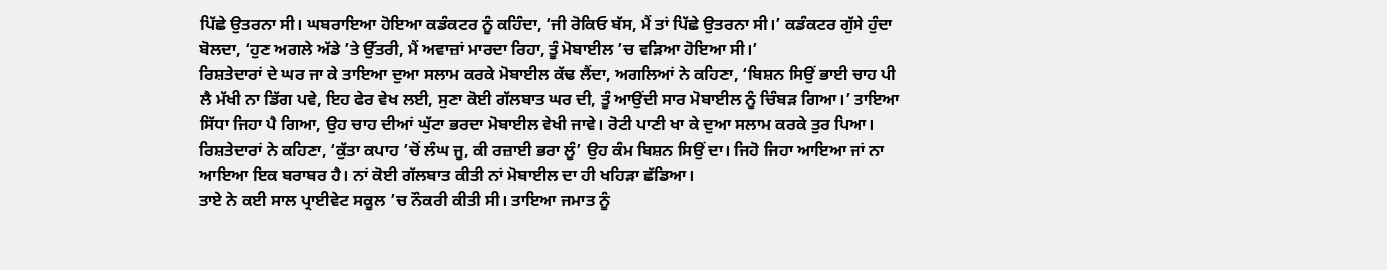ਪਿੱਛੇ ਉਤਰਨਾ ਸੀ। ਘਬਰਾਇਆ ਹੋਇਆ ਕਡੰਕਟਰ ਨੂੰ ਕਹਿੰਦਾ, ‘ਜੀ ਰੋਕਿਓ ਬੱਸ, ਮੈਂ ਤਾਂ ਪਿੱਛੇ ਉਤਰਨਾ ਸੀ।’ ਕਡੰਕਟਰ ਗੁੱਸੇ ਹੁੰਦਾ ਬੋਲਦਾ, ‘ਹੁਣ ਅਗਲੇ ਅੱਡੇ ’ਤੇ ਉੱਤਰੀ, ਮੈਂ ਅਵਾਜ਼ਾਂ ਮਾਰਦਾ ਰਿਹਾ, ਤੂੰ ਮੋਬਾਈਲ ’ਚ ਵੜਿਆ ਹੋਇਆ ਸੀ।’
ਰਿਸ਼ਤੇਦਾਰਾਂ ਦੇ ਘਰ ਜਾ ਕੇ ਤਾਇਆ ਦੁਆ ਸਲਾਮ ਕਰਕੇ ਮੋਬਾਈਲ ਕੱਢ ਲੈਂਦਾ, ਅਗਲਿਆਂ ਨੇ ਕਹਿਣਾ, ‘ਬਿਸ਼ਨ ਸਿਉਂ ਭਾਈ ਚਾਹ ਪੀ ਲੈ ਮੱਖੀ ਨਾ ਡਿੱਗ ਪਵੇ, ਇਹ ਫੇਰ ਵੇਖ ਲਈ, ਸੁਣਾ ਕੋਈ ਗੱਲਬਾਤ ਘਰ ਦੀ, ਤੂੰ ਆਉਂਦੀ ਸਾਰ ਮੋਬਾਈਲ ਨੂੰ ਚਿੰਬੜ ਗਿਆ।’ ਤਾਇਆ ਸਿੱਧਾ ਜਿਹਾ ਪੈ ਗਿਆ, ਉਹ ਚਾਹ ਦੀਆਂ ਘੁੱਟਾ ਭਰਦਾ ਮੋਬਾਈਲ ਵੇਖੀ ਜਾਵੇ। ਰੋਟੀ ਪਾਣੀ ਖਾ ਕੇ ਦੁਆ ਸਲਾਮ ਕਰਕੇ ਤੁਰ ਪਿਆ। ਰਿਸ਼ਤੇਦਾਰਾਂ ਨੇ ਕਹਿਣਾ, ‘ਕੁੱਤਾ ਕਪਾਹ ’ਚੋਂ ਲੰਘ ਜੂ, ਕੀ ਰਜ਼ਾਈ ਭਰਾ ਲੂੰ’ ਉਹ ਕੰਮ ਬਿਸ਼ਨ ਸਿਉਂ ਦਾ। ਜਿਹੋ ਜਿਹਾ ਆਇਆ ਜਾਂ ਨਾ ਆਇਆ ਇਕ ਬਰਾਬਰ ਹੈ। ਨਾਂ ਕੋਈ ਗੱਲਬਾਤ ਕੀਤੀ ਨਾਂ ਮੋਬਾਈਲ ਦਾ ਹੀ ਖਹਿੜਾ ਛੱਡਿਆ।
ਤਾਏ ਨੇ ਕਈ ਸਾਲ ਪ੍ਰਾਈਵੇਟ ਸਕੂਲ ’ਚ ਨੌਕਰੀ ਕੀਤੀ ਸੀ। ਤਾਇਆ ਜਮਾਤ ਨੂੰ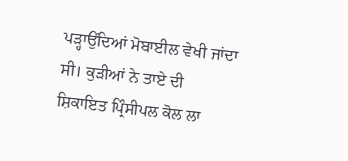ਪੜ੍ਹਾਉਂਦਿਆਂ ਮੋਬਾਈਲ ਵੇਖੀ ਜਾਂਦਾ ਸੀ। ਕੁੜੀਆਂ ਨੇ ਤਾਏ ਦੀ ਸ਼ਿਕਾਇਤ ਪ੍ਰਿੰਸੀਪਲ ਕੋਲ ਲਾ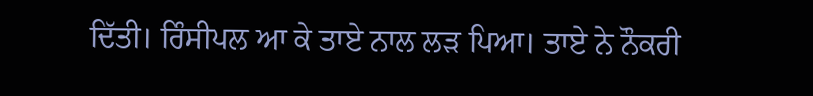ਦਿੱਤੀ। ਰਿੰਸੀਪਲ ਆ ਕੇ ਤਾਏ ਨਾਲ ਲੜ ਪਿਆ। ਤਾਏ ਨੇ ਨੌਕਰੀ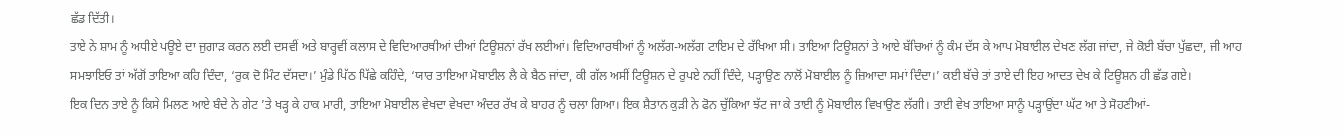ਛੱਡ ਦਿੱਤੀ।
ਤਾਏ ਨੇ ਸ਼ਾਮ ਨੂੰ ਅਧੀਏ ਪਊਏ ਦਾ ਜੁਗਾੜ ਕਰਨ ਲਈ ਦਸਵੀਂ ਅਤੇ ਬਾਰ੍ਹਵੀਂ ਕਲਾਸ ਦੇ ਵਿਦਿਆਰਥੀਆਂ ਦੀਆਂ ਟਿਊਸ਼ਨਾਂ ਰੱਖ ਲਈਆਂ। ਵਿਦਿਆਰਥੀਆਂ ਨੂੰ ਅਲੱਗ-ਅਲੱਗ ਟਾਇਮ ਦੇ ਰੱਖਿਆ ਸੀ। ਤਾਇਆ ਟਿਊਸ਼ਨਾਂ ਤੇ ਆਏ ਬੱਚਿਆਂ ਨੂੰ ਕੰਮ ਦੱਸ ਕੇ ਆਪ ਮੋਬਾਈਲ ਦੇਖਣ ਲੱਗ ਜਾਂਦਾ, ਜੇ ਕੋਈ ਬੱਚਾ ਪੁੱਛਦਾ, ਜੀ ਆਹ ਸਮਝਾਇਓ ਤਾਂ ਅੱਗੋਂ ਤਾਇਆ ਕਹਿ ਦਿੰਦਾ, ‘ਰੁਕ ਦੋ ਮਿੰਟ ਦੱਸਦਾ।’ ਮੁੰਡੇ ਪਿੱਠ ਪਿੱਛੇ ਕਹਿੰਦੇ, ‘ਯਾਰ ਤਾਇਆ ਮੋਬਾਈਲ ਲੈ ਕੇ ਬੈਠ ਜਾਂਦਾ, ਕੀ ਗੱਲ ਅਸੀਂ ਟਿਊਸ਼ਨ ਦੇ ਰੁਪਏ ਨਹੀਂ ਦਿੰਦੇ, ਪੜ੍ਹਾਉਣ ਨਾਲੋਂ ਮੋਬਾਈਲ ਨੂੰ ਜ਼ਿਆਦਾ ਸਮਾਂ ਦਿੰਦਾ।’ ਕਈ ਬੱਚੇ ਤਾਂ ਤਾਏ ਦੀ ਇਹ ਆਦਤ ਦੇਖ ਕੇ ਟਿਊਸ਼ਨ ਹੀ ਛੱਡ ਗਏ।
ਇਕ ਦਿਨ ਤਾਏ ਨੂੰ ਕਿਸੇ ਮਿਲਣ ਆਏ ਬੰਦੇ ਨੇ ਗੇਟ ’ਤੇ ਖੜ੍ਹ ਕੇ ਹਾਕ ਮਾਰੀ, ਤਾਇਆ ਮੋਬਾਈਲ ਵੇਖਦਾ ਵੇਖਦਾ ਅੰਦਰ ਰੱਖ ਕੇ ਬਾਹਰ ਨੂੰ ਚਲਾ ਗਿਆ। ਇਕ ਸ਼ੈਤਾਨ ਕੁੜੀ ਨੇ ਫੋਨ ਚੁੱਕਿਆ ਝੱਟ ਜਾ ਕੇ ਤਾਈ ਨੂੰ ਮੋਬਾਈਲ ਵਿਖਾਉਣ ਲੱਗੀ। ਤਾਈ ਵੇਖ ਤਾਇਆ ਸਾਨੂੰ ਪੜ੍ਹਾਉਂਦਾ ਘੱਟ ਆ ਤੇ ਸੋਹਣੀਆਂ-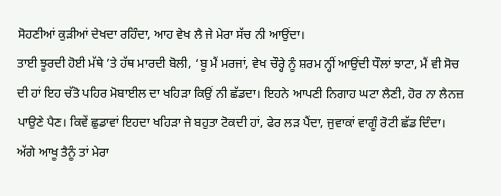ਸੋਹਣੀਆਂ ਕੁੜੀਆਂ ਦੇਖਦਾ ਰਹਿੰਦਾ, ਆਹ ਵੇਖ ਲੈ ਜੇ ਮੇਰਾ ਸੱਚ ਨੀ ਆਉਂਦਾ।
ਤਾਈ ਝੂਰਦੀ ਹੋਈ ਮੱਥੇ ’ਤੇ ਹੱਥ ਮਾਰਦੀ ਬੋਲੀ, ‘ਬੂ ਮੈਂ ਮਰਜਾਂ, ਵੇਖ ਚੌਰ੍ਹੇ ਨੂੰ ਸ਼ਰਮ ਨ੍ਹੀਂ ਆਉਂਦੀ ਧੌਲਾਂ ਝਾਟਾ, ਮੈਂ ਵੀ ਸੋਚ ਦੀ ਹਾਂ ਇਹ ਚੱਤੋ ਪਹਿਰ ਮੋਬਾਈਲ ਦਾ ਖਹਿੜਾ ਕਿਉਂ ਨੀ ਛੱਡਦਾ। ਇਹਨੇ ਆਪਣੀ ਨਿਗਾਹ ਘਟਾ ਲੈਣੀ, ਹੋਰ ਨਾ ਲੈਨਜ਼ ਪਾਉਣੇ ਪੈਣ। ਕਿਵੇਂ ਛੁਡਾਵਾਂ ਇਹਦਾ ਖਹਿੜਾ ਜੇ ਬਹੁਤਾ ਟੋਕਦੀ ਹਾਂ, ਫੇਰ ਲੜ ਪੈਂਦਾ, ਜੁਵਾਕਾਂ ਵਾਗੂੰ ਰੋਟੀ ਛੱਡ ਦਿੰਦਾ। ਅੱਗੇ ਆਖੂ ਤੈਨੂੰ ਤਾਂ ਮੇਰਾ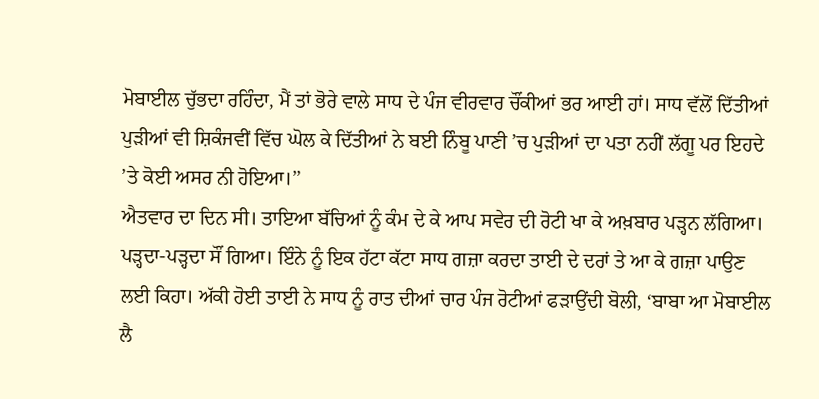ਮੋਬਾਈਲ ਚੁੱਭਦਾ ਰਹਿੰਦਾ, ਮੈਂ ਤਾਂ ਭੋਰੇ ਵਾਲੇ ਸਾਧ ਦੇ ਪੰਜ ਵੀਰਵਾਰ ਚੌਂਕੀਆਂ ਭਰ ਆਈ ਹਾਂ। ਸਾਧ ਵੱਲੋਂ ਦਿੱਤੀਆਂ ਪੁੜੀਆਂ ਵੀ ਸ਼ਿਕੰਜਵੀਂ ਵਿੱਚ ਘੋਲ ਕੇ ਦਿੱਤੀਆਂ ਨੇ ਬਈ ਨਿੰਬੂ ਪਾਣੀ ’ਚ ਪੁੜੀਆਂ ਦਾ ਪਤਾ ਨਹੀਂ ਲੱਗੂ ਪਰ ਇਹਦੇ ’ਤੇ ਕੋਈ ਅਸਰ ਨੀ ਹੋਇਆ।’’
ਐਤਵਾਰ ਦਾ ਦਿਨ ਸੀ। ਤਾਇਆ ਬੱਚਿਆਂ ਨੂੰ ਕੰਮ ਦੇ ਕੇ ਆਪ ਸਵੇਰ ਦੀ ਰੋਟੀ ਖਾ ਕੇ ਅਖ਼ਬਾਰ ਪੜ੍ਹਨ ਲੱਗਿਆ। ਪੜ੍ਹਦਾ-ਪੜ੍ਹਦਾ ਸੌਂ ਗਿਆ। ਇੰਨੇ ਨੂੰ ਇਕ ਹੱਟਾ ਕੱਟਾ ਸਾਧ ਗਜ਼ਾ ਕਰਦਾ ਤਾਈ ਦੇ ਦਰਾਂ ਤੇ ਆ ਕੇ ਗਜ਼ਾ ਪਾਉਣ ਲਈ ਕਿਹਾ। ਅੱਕੀ ਹੋਈ ਤਾਈ ਨੇ ਸਾਧ ਨੂੰ ਰਾਤ ਦੀਆਂ ਚਾਰ ਪੰਜ ਰੋਟੀਆਂ ਫੜਾਉਂਦੀ ਬੋਲੀ, ‘ਬਾਬਾ ਆ ਮੋਬਾਈਲ ਲੈ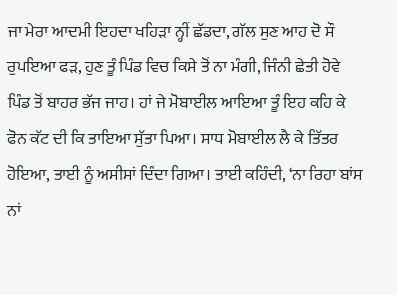ਜਾ ਮੇਰਾ ਆਦਮੀ ਇਹਦਾ ਖਹਿੜਾ ਨ੍ਹੀਂ ਛੱਡਦਾ, ਗੱਲ ਸੁਣ ਆਹ ਦੋ ਸੌ ਰੁਪਇਆ ਫੜ, ਹੁਣ ਤੂੰ ਪਿੰਡ ਵਿਚ ਕਿਸੇ ਤੋਂ ਨਾ ਮੰਗੀ, ਜਿੰਨੀ ਛੇਤੀ ਹੋਵੇ ਪਿੰਡ ਤੋਂ ਬਾਹਰ ਭੱਜ ਜਾਹ। ਹਾਂ ਜੇ ਮੋਬਾਈਲ ਆਇਆ ਤੂੰ ਇਹ ਕਹਿ ਕੇ ਫੋਨ ਕੱਟ ਦੀ ਕਿ ਤਾਇਆ ਸੁੱਤਾ ਪਿਆ। ਸਾਧ ਮੋਬਾਈਲ ਲੈ ਕੇ ਤਿੱਤਰ ਹੋਇਆ, ਤਾਈ ਨੂੰ ਅਸੀਸਾਂ ਦਿੰਦਾ ਗਿਆ। ਤਾਈ ਕਹਿੰਦੀ, ‘ਨਾ ਰਿਹਾ ਬਾਂਸ ਨਾਂ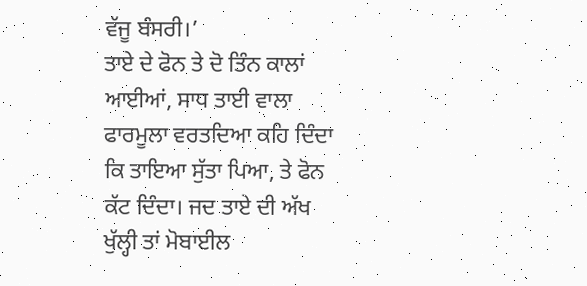ਵੱਜੂ ਬੰਸਰੀ।’
ਤਾਏ ਦੇ ਫੋਨ ਤੇ ਦੋ ਤਿੰਨ ਕਾਲਾਂ ਆਈਆਂ, ਸਾਧ ਤਾਈ ਵਾਲਾ ਫਾਰਮੂਲਾ ਵਰਤਦਿਆ ਕਹਿ ਦਿੰਦਾ ਕਿ ਤਾਇਆ ਸੁੱਤਾ ਪਿਆ, ਤੇ ਫੋਨ ਕੱਟ ਦਿੰਦਾ। ਜਦ ਤਾਏ ਦੀ ਅੱਖ ਖੁੱਲ੍ਹੀ ਤਾਂ ਮੋਬਾਈਲ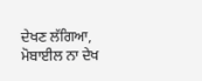ਦੇਖਣ ਲੱਗਿਆ, ਮੋਬਾਈਲ ਨਾ ਦੇਖ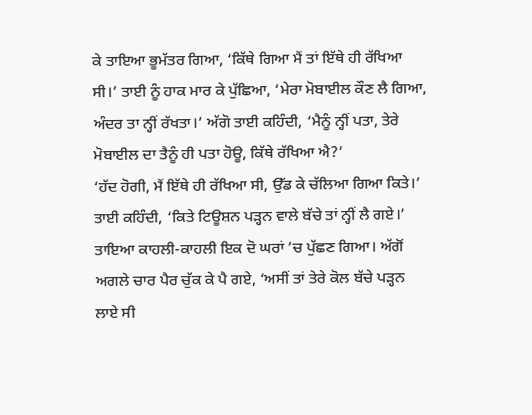ਕੇ ਤਾਇਆ ਭੂਮੱਤਰ ਗਿਆ, ‘ਕਿੱਥੇ ਗਿਆ ਮੈਂ ਤਾਂ ਇੱਥੇ ਹੀ ਰੱਖਿਆ ਸੀ।’ ਤਾਈ ਨੂੰ ਹਾਕ ਮਾਰ ਕੇ ਪੁੱਛਿਆ, ‘ਮੇਰਾ ਮੋਬਾਈਲ ਕੌਣ ਲੈ ਗਿਆ, ਅੰਦਰ ਤਾ ਨ੍ਹੀਂ ਰੱਖਤਾ।’ ਅੱਗੋ ਤਾਈ ਕਹਿੰਦੀ, ‘ਮੈਨੂੰ ਨ੍ਹੀਂ ਪਤਾ, ਤੇਰੇ ਮੋਬਾਈਲ ਦਾ ਤੈਨੂੰ ਹੀ ਪਤਾ ਹੋਊ, ਕਿੱਥੇ ਰੱਖਿਆ ਐ?’
‘ਹੱਦ ਹੋਗੀ, ਮੈਂ ਇੱਥੇ ਹੀ ਰੱਖਿਆ ਸੀ, ਉੱਡ ਕੇ ਚੱਲਿਆ ਗਿਆ ਕਿਤੇ।’ ਤਾਈ ਕਹਿੰਦੀ, ‘ਕਿਤੇ ਟਿਊਸ਼ਨ ਪੜ੍ਹਨ ਵਾਲੇ ਬੱਚੇ ਤਾਂ ਨ੍ਹੀਂ ਲੈ ਗਏ।’ ਤਾਇਆ ਕਾਹਲੀ-ਕਾਹਲੀ ਇਕ ਦੋ ਘਰਾਂ ’ਚ ਪੁੱਛਣ ਗਿਆ। ਅੱਗੋਂ ਅਗਲੇ ਚਾਰ ਪੈਰ ਚੁੱਕ ਕੇ ਪੈ ਗਏ, ‘ਅਸੀਂ ਤਾਂ ਤੇਰੇ ਕੋਲ ਬੱਚੇ ਪੜ੍ਹਨ ਲਾਏ ਸੀ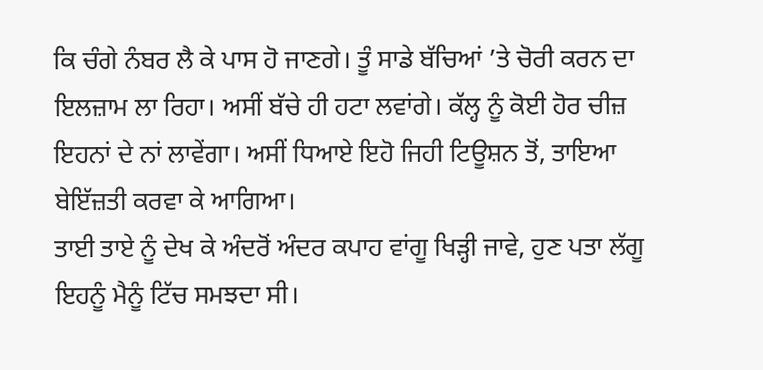ਕਿ ਚੰਗੇ ਨੰਬਰ ਲੈ ਕੇ ਪਾਸ ਹੋ ਜਾਣਗੇ। ਤੂੰ ਸਾਡੇ ਬੱਚਿਆਂ ’ਤੇ ਚੋਰੀ ਕਰਨ ਦਾ ਇਲਜ਼ਾਮ ਲਾ ਰਿਹਾ। ਅਸੀਂ ਬੱਚੇ ਹੀ ਹਟਾ ਲਵਾਂਗੇ। ਕੱਲ੍ਹ ਨੂੰ ਕੋਈ ਹੋਰ ਚੀਜ਼ ਇਹਨਾਂ ਦੇ ਨਾਂ ਲਾਵੇਂਗਾ। ਅਸੀਂ ਧਿਆਏ ਇਹੋ ਜਿਹੀ ਟਿਊਸ਼ਨ ਤੋਂ, ਤਾਇਆ ਬੇਇੱਜ਼ਤੀ ਕਰਵਾ ਕੇ ਆਗਿਆ।
ਤਾਈ ਤਾਏ ਨੂੰ ਦੇਖ ਕੇ ਅੰਦਰੋਂ ਅੰਦਰ ਕਪਾਹ ਵਾਂਗੂ ਖਿੜ੍ਹੀ ਜਾਵੇ, ਹੁਣ ਪਤਾ ਲੱਗੂ ਇਹਨੂੰ ਮੈਨੂੰ ਟਿੱਚ ਸਮਝਦਾ ਸੀ।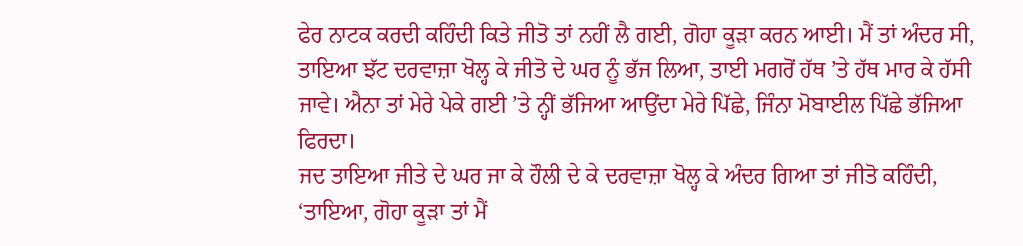ਫੇਰ ਨਾਟਕ ਕਰਦੀ ਕਹਿੰਦੀ ਕਿਤੇ ਜੀਤੋ ਤਾਂ ਨਹੀਂ ਲੈ ਗਈ, ਗੋਹਾ ਕੂੜਾ ਕਰਨ ਆਈ। ਮੈਂ ਤਾਂ ਅੰਦਰ ਸੀ, ਤਾਇਆ ਝੱਟ ਦਰਵਾਜ਼ਾ ਖੋਲ੍ਹ ਕੇ ਜੀਤੋ ਦੇ ਘਰ ਨੂੰ ਭੱਜ ਲਿਆ, ਤਾਈ ਮਗਰੋਂ ਹੱਥ ’ਤੇ ਹੱਥ ਮਾਰ ਕੇ ਹੱਸੀ ਜਾਵੇ। ਐਨਾ ਤਾਂ ਮੇਰੇ ਪੇਕੇ ਗਈ ’ਤੇ ਨ੍ਹੀਂ ਭੱਜਿਆ ਆਉਂਦਾ ਮੇਰੇ ਪਿੱਛੇ, ਜਿੰਨਾ ਮੋਬਾਈਲ ਪਿੱਛੇ ਭੱਜਿਆ ਫਿਰਦਾ।
ਜਦ ਤਾਇਆ ਜੀਤੇ ਦੇ ਘਰ ਜਾ ਕੇ ਹੌਲੀ ਦੇ ਕੇ ਦਰਵਾਜ਼ਾ ਖੋਲ੍ਹ ਕੇ ਅੰਦਰ ਗਿਆ ਤਾਂ ਜੀਤੋ ਕਹਿੰਦੀ, ‘ਤਾਇਆ, ਗੋਹਾ ਕੂੜਾ ਤਾਂ ਮੈਂ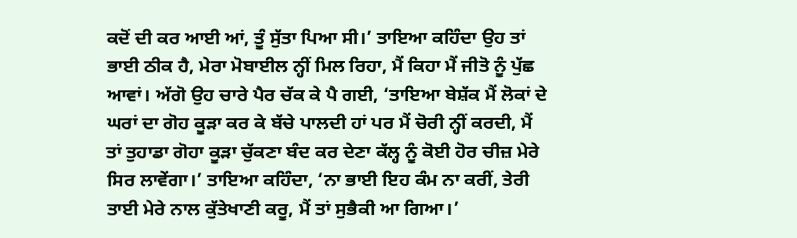ਕਦੋਂ ਦੀ ਕਰ ਆਈ ਆਂ, ਤੂੰ ਸੁੱਤਾ ਪਿਆ ਸੀ।’ ਤਾਇਆ ਕਹਿੰਦਾ ਉਹ ਤਾਂ ਭਾਈ ਠੀਕ ਹੈ, ਮੇਰਾ ਮੋਬਾਈਲ ਨ੍ਹੀਂ ਮਿਲ ਰਿਹਾ, ਮੈਂ ਕਿਹਾ ਮੈਂ ਜੀਤੋ ਨੂੰ ਪੁੱਛ ਆਵਾਂ। ਅੱਗੋ ਉਹ ਚਾਰੇ ਪੈਰ ਚੱਕ ਕੇ ਪੈ ਗਈ, ‘ਤਾਇਆ ਬੇਸ਼ੱਕ ਮੈਂ ਲੋਕਾਂ ਦੇ ਘਰਾਂ ਦਾ ਗੋਹ ਕੂੜਾ ਕਰ ਕੇ ਬੱਚੇ ਪਾਲਦੀ ਹਾਂ ਪਰ ਮੈਂ ਚੋਰੀ ਨ੍ਹੀਂ ਕਰਦੀ, ਮੈਂ ਤਾਂ ਤੁਹਾਡਾ ਗੋਹਾ ਕੂੜਾ ਚੁੱਕਣਾ ਬੰਦ ਕਰ ਦੇਣਾ ਕੱਲ੍ਹ ਨੂੰ ਕੋਈ ਹੋਰ ਚੀਜ਼ ਮੇਰੇ ਸਿਰ ਲਾਵੇਂਗਾ।’ ਤਾਇਆ ਕਹਿੰਦਾ, ‘ਨਾ ਭਾਈ ਇਹ ਕੰਮ ਨਾ ਕਰੀਂ, ਤੇਰੀ ਤਾਈ ਮੇਰੇ ਨਾਲ ਕੁੱਤੇਖਾਣੀ ਕਰੂ, ਮੈਂ ਤਾਂ ਸੁਭੈਕੀ ਆ ਗਿਆ।’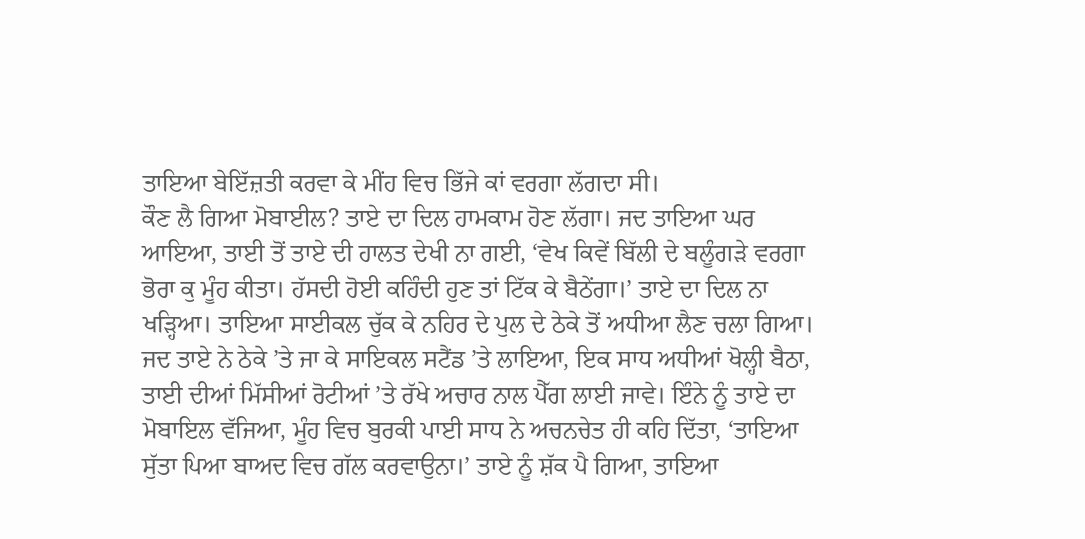ਤਾਇਆ ਬੇਇੱਜ਼ਤੀ ਕਰਵਾ ਕੇ ਮੀਂਹ ਵਿਚ ਭਿੱਜੇ ਕਾਂ ਵਰਗਾ ਲੱਗਦਾ ਸੀ।
ਕੌਣ ਲੈ ਗਿਆ ਮੋਬਾਈਲ? ਤਾਏ ਦਾ ਦਿਲ ਹਾਮਕਾਮ ਹੋਣ ਲੱਗਾ। ਜਦ ਤਾਇਆ ਘਰ ਆਇਆ, ਤਾਈ ਤੋਂ ਤਾਏ ਦੀ ਹਾਲਤ ਦੇਖੀ ਨਾ ਗਈ, ‘ਵੇਖ ਕਿਵੇਂ ਬਿੱਲੀ ਦੇ ਬਲੂੰਗੜੇ ਵਰਗਾ ਭੋਰਾ ਕੁ ਮੂੰਹ ਕੀਤਾ। ਹੱਸਦੀ ਹੋਈ ਕਹਿੰਦੀ ਹੁਣ ਤਾਂ ਟਿੱਕ ਕੇ ਬੈਠੇਂਗਾ।’ ਤਾਏ ਦਾ ਦਿਲ ਨਾ ਖੜ੍ਹਿਆ। ਤਾਇਆ ਸਾਈਕਲ ਚੁੱਕ ਕੇ ਨਹਿਰ ਦੇ ਪੁਲ ਦੇ ਠੇਕੇ ਤੋਂ ਅਧੀਆ ਲੈਣ ਚਲਾ ਗਿਆ।
ਜਦ ਤਾਏ ਨੇ ਠੇਕੇ ’ਤੇ ਜਾ ਕੇ ਸਾਇਕਲ ਸਟੈਂਡ ’ਤੇ ਲਾਇਆ, ਇਕ ਸਾਧ ਅਧੀਆਂ ਖੋਲ੍ਹੀ ਬੈਠਾ, ਤਾਈ ਦੀਆਂ ਮਿੱਸੀਆਂ ਰੋਟੀਆਂ ’ਤੇ ਰੱਖੇ ਅਚਾਰ ਨਾਲ ਪੈੱਗ ਲਾਈ ਜਾਵੇ। ਇੰਨੇ ਨੂੰ ਤਾਏ ਦਾ ਮੋਬਾਇਲ ਵੱਜਿਆ, ਮੂੰਹ ਵਿਚ ਬੁਰਕੀ ਪਾਈ ਸਾਧ ਨੇ ਅਚਨਚੇਤ ਹੀ ਕਹਿ ਦਿੱਤਾ, ‘ਤਾਇਆ ਸੁੱਤਾ ਪਿਆ ਬਾਅਦ ਵਿਚ ਗੱਲ ਕਰਵਾਉਨਾ।’ ਤਾਏ ਨੂੰ ਸ਼ੱਕ ਪੈ ਗਿਆ, ਤਾਇਆ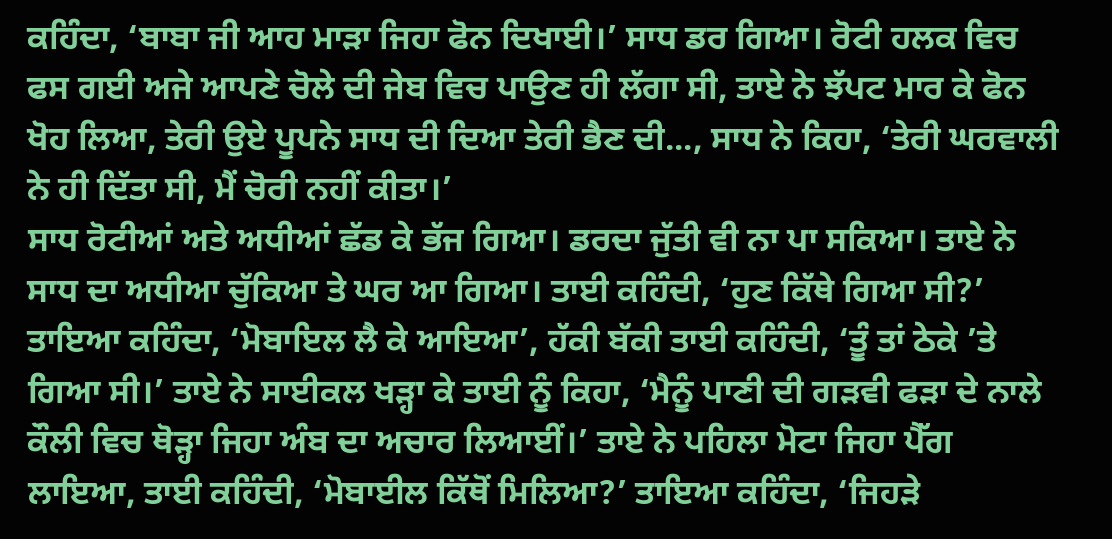ਕਹਿੰਦਾ, ‘ਬਾਬਾ ਜੀ ਆਹ ਮਾੜਾ ਜਿਹਾ ਫੋਨ ਦਿਖਾਈ।’ ਸਾਧ ਡਰ ਗਿਆ। ਰੋਟੀ ਹਲਕ ਵਿਚ ਫਸ ਗਈ ਅਜੇ ਆਪਣੇ ਚੋਲੇ ਦੀ ਜੇਬ ਵਿਚ ਪਾਉਣ ਹੀ ਲੱਗਾ ਸੀ, ਤਾਏ ਨੇ ਝੱਪਟ ਮਾਰ ਕੇ ਫੋਨ ਖੋਹ ਲਿਆ, ਤੇਰੀ ਉਏ ਪੂਪਨੇ ਸਾਧ ਦੀ ਦਿਆ ਤੇਰੀ ਭੈਣ ਦੀ..., ਸਾਧ ਨੇ ਕਿਹਾ, ‘ਤੇਰੀ ਘਰਵਾਲੀ ਨੇ ਹੀ ਦਿੱਤਾ ਸੀ, ਮੈਂ ਚੋਰੀ ਨਹੀਂ ਕੀਤਾ।’
ਸਾਧ ਰੋਟੀਆਂ ਅਤੇ ਅਧੀਆਂ ਛੱਡ ਕੇ ਭੱਜ ਗਿਆ। ਡਰਦਾ ਜੁੱਤੀ ਵੀ ਨਾ ਪਾ ਸਕਿਆ। ਤਾਏ ਨੇ ਸਾਧ ਦਾ ਅਧੀਆ ਚੁੱਕਿਆ ਤੇ ਘਰ ਆ ਗਿਆ। ਤਾਈ ਕਹਿੰਦੀ, ‘ਹੁਣ ਕਿੱਥੇ ਗਿਆ ਸੀ?’ ਤਾਇਆ ਕਹਿੰਦਾ, ‘ਮੋਬਾਇਲ ਲੈ ਕੇ ਆਇਆ’, ਹੱਕੀ ਬੱਕੀ ਤਾਈ ਕਹਿੰਦੀ, ‘ਤੂੰ ਤਾਂ ਠੇਕੇ ’ਤੇ ਗਿਆ ਸੀ।’ ਤਾਏ ਨੇ ਸਾਈਕਲ ਖੜ੍ਹਾ ਕੇ ਤਾਈ ਨੂੰ ਕਿਹਾ, ‘ਮੈਨੂੰ ਪਾਣੀ ਦੀ ਗੜਵੀ ਫੜਾ ਦੇ ਨਾਲੇ ਕੌਲੀ ਵਿਚ ਥੋੜ੍ਹਾ ਜਿਹਾ ਅੰਬ ਦਾ ਅਚਾਰ ਲਿਆਈਂ।’ ਤਾਏ ਨੇ ਪਹਿਲਾ ਮੋਟਾ ਜਿਹਾ ਪੈੱਗ ਲਾਇਆ, ਤਾਈ ਕਹਿੰਦੀ, ‘ਮੋਬਾਈਲ ਕਿੱਥੋਂ ਮਿਲਿਆ?’ ਤਾਇਆ ਕਹਿੰਦਾ, ‘ਜਿਹੜੇ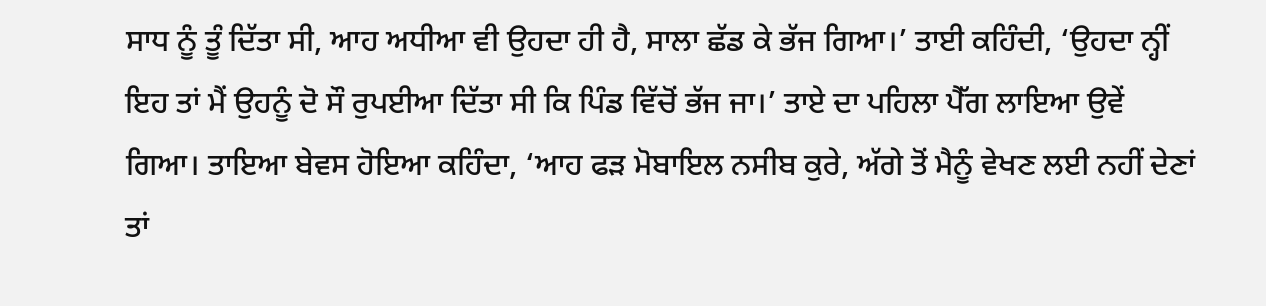ਸਾਧ ਨੂੰ ਤੂੰ ਦਿੱਤਾ ਸੀ, ਆਹ ਅਧੀਆ ਵੀ ਉਹਦਾ ਹੀ ਹੈ, ਸਾਲਾ ਛੱਡ ਕੇ ਭੱਜ ਗਿਆ।’ ਤਾਈ ਕਹਿੰਦੀ, ‘ਉਹਦਾ ਨ੍ਹੀਂ ਇਹ ਤਾਂ ਮੈਂ ਉਹਨੂੰ ਦੋ ਸੌ ਰੁਪਈਆ ਦਿੱਤਾ ਸੀ ਕਿ ਪਿੰਡ ਵਿੱਚੋਂ ਭੱਜ ਜਾ।’ ਤਾਏ ਦਾ ਪਹਿਲਾ ਪੈੱਗ ਲਾਇਆ ਉਵੇਂ ਗਿਆ। ਤਾਇਆ ਬੇਵਸ ਹੋਇਆ ਕਹਿੰਦਾ, ‘ਆਹ ਫੜ ਮੋਬਾਇਲ ਨਸੀਬ ਕੁਰੇ, ਅੱਗੇ ਤੋਂ ਮੈਨੂੰ ਵੇਖਣ ਲਈ ਨਹੀਂ ਦੇਣਾਂ ਤਾਂ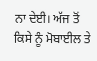ਨਾ ਦੇਈ। ਅੱਜ ਤੋਂ ਕਿਸੇ ਨੂੰ ਮੋਬਾਈਲ ਤੇ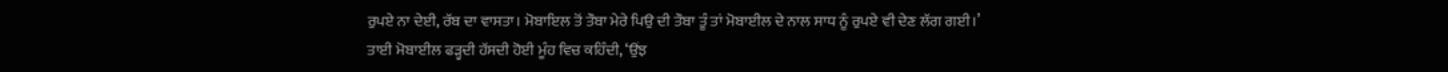ਰੁਪਏ ਨਾ ਦੇਈ, ਰੱਬ ਦਾ ਵਾਸਤਾ। ਮੋਬਾਇਲ ਤੋਂ ਤੌਬਾ ਮੇਰੇ ਪਿਉ ਦੀ ਤੌਬਾ ਤੂੰ ਤਾਂ ਮੋਬਾਈਲ ਦੇ ਨਾਲ ਸਾਧ ਨੂੰ ਰੁਪਏ ਵੀ ਦੇਣ ਲੱਗ ਗਈ।’
ਤਾਈ ਮੋਬਾਈਲ ਫੜ੍ਹਦੀ ਹੱਸਦੀ ਹੋਈ ਮੂੰਹ ਵਿਚ ਕਹਿੰਦੀ, ‘ਉਂਝ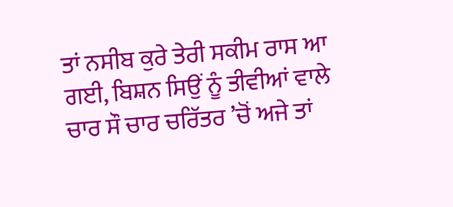ਤਾਂ ਨਸੀਬ ਕੁਰੇ ਤੇਰੀ ਸਕੀਮ ਰਾਸ ਆ ਗਈ, ਬਿਸ਼ਨ ਸਿਉਂ ਨੂੰ ਤੀਵੀਆਂ ਵਾਲੇ ਚਾਰ ਸੌ ਚਾਰ ਚਰਿੱਤਰ ’ਚੋਂ ਅਜੇ ਤਾਂ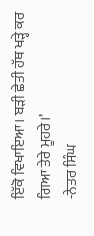ਇੱਕੋ ਵਿਖਾਇਆ। ਬੜੀ ਛੇਤੀ ਹੱਥ ਖੜ੍ਹੇ ਕਰ ਗਿਆ ਤੇਰੇ ਮੂਹਰੇ।’
-ਨੇਤਰ ਸਿੰਘ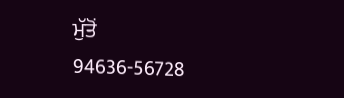ਮੁੱਤੋਂ
94636-56728